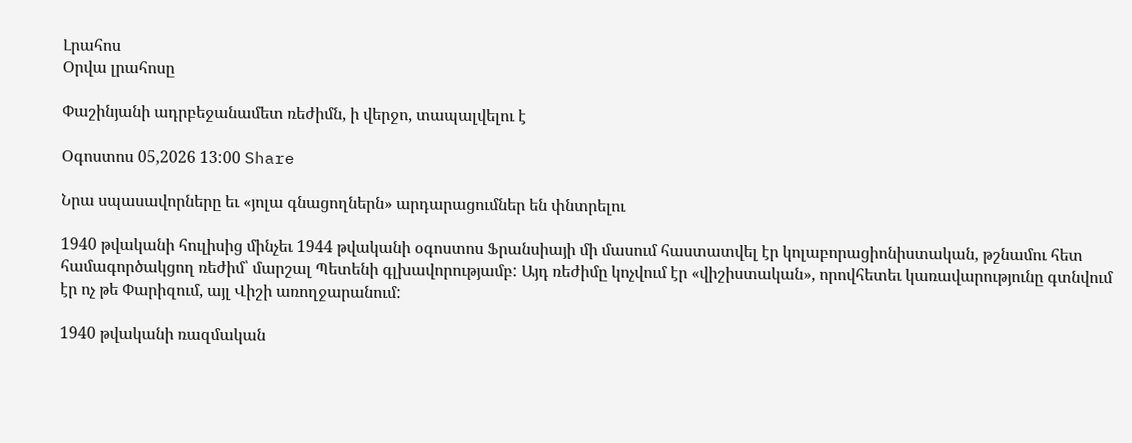Լրահոս
Օրվա լրահոսը

Փաշինյանի ադրբեջանամետ ռեժիմն, ի վերջո, տապալվելու է

Օգոստոս 05,2026 13:00 Share

Նրա սպասավորները եւ «յոլա գնացողներն» արդարացումներ են փնտրելու

1940 թվականի հուլիսից մինչեւ 1944 թվականի օգոստոս Ֆրանսիայի մի մասում հաստատվել էր կոլաբորացիոնիստական, թշնամու հետ համագործակցող ռեժիմ՝ մարշալ Պետենի գլխավորությամբ: Այդ ռեժիմը կոչվում էր «վիշիստական», որովհետեւ կառավարությունը գտնվում էր ոչ թե Փարիզում, այլ Վիշի առողջարանում:

1940 թվականի ռազմական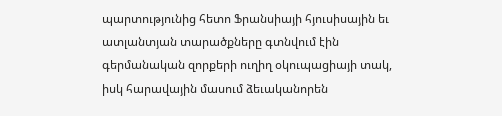պարտությունից հետո Ֆրանսիայի հյուսիսային եւ ատլանտյան տարածքները գտնվում էին գերմանական զորքերի ուղիղ օկուպացիայի տակ, իսկ հարավային մասում ձեւականորեն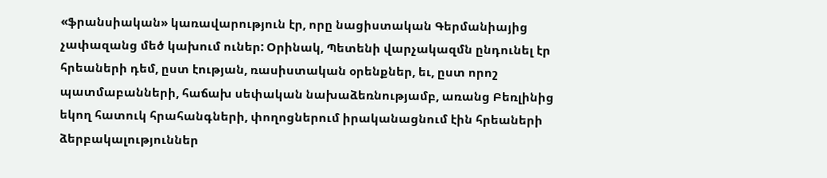«ֆրանսիական» կառավարություն էր, որը նացիստական Գերմանիայից չափազանց մեծ կախում ուներ: Օրինակ, Պետենի վարչակազմն ընդունել էր հրեաների դեմ, ըստ էության, ռասիստական օրենքներ, եւ, ըստ որոշ պատմաբանների, հաճախ սեփական նախաձեռնությամբ, առանց Բեռլինից եկող հատուկ հրահանգների, փողոցներում իրականացնում էին հրեաների ձերբակալություններ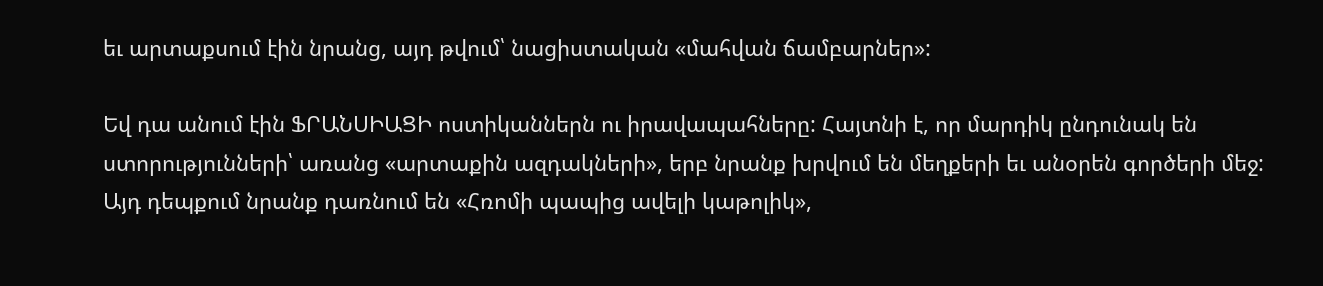եւ արտաքսում էին նրանց, այդ թվում՝ նացիստական «մահվան ճամբարներ»:

Եվ դա անում էին ՖՐԱՆՍԻԱՑԻ ոստիկաններն ու իրավապահները: Հայտնի է, որ մարդիկ ընդունակ են ստորությունների՝ առանց «արտաքին ազդակների», երբ նրանք խրվում են մեղքերի եւ անօրեն գործերի մեջ: Այդ դեպքում նրանք դառնում են «Հռոմի պապից ավելի կաթոլիկ»,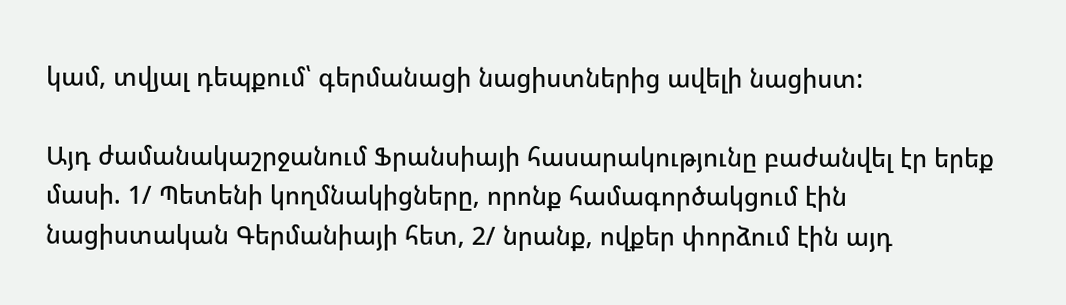կամ, տվյալ դեպքում՝ գերմանացի նացիստներից ավելի նացիստ:

Այդ ժամանակաշրջանում Ֆրանսիայի հասարակությունը բաժանվել էր երեք մասի. 1/ Պետենի կողմնակիցները, որոնք համագործակցում էին նացիստական Գերմանիայի հետ, 2/ նրանք, ովքեր փորձում էին այդ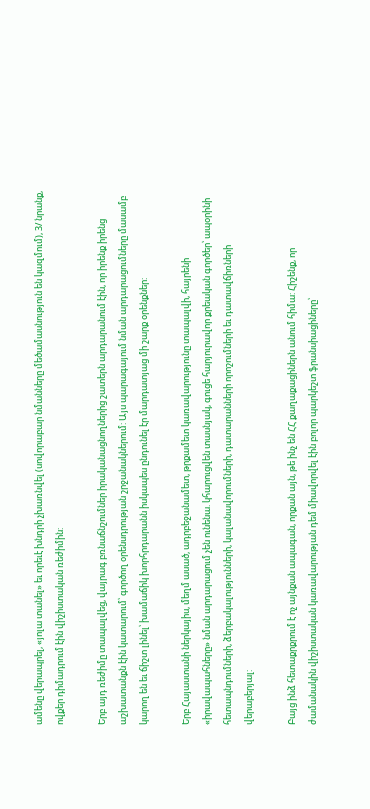ամենը վերապրել, «յոլա տանել» եւ որեւէ խնդրի չխառնվել (սովորաբար նմանները մեծամասնություն են կազմում), 3/ նրանք, ովքեր դիմադրում էին վիշիստական ռեժիմին:

Երբ այդ ռեժիմը տապալվեց, վայրագ բռնաճնշումներ իրականացնողներից շատերն արդարանում էին, որ իրենք իրենց աշխատանքն էին կատարում՝ գործող օրենսդրության շրջանակներում: Այս պարագայում նման արդարացումները մասամբ կարող են եւ ճիշտ լինել՝ խամաճիկ խորհրդարանն իսկապես ընդունել էր մարդատյաց մի շարք օրենքներ:

Երբ Հայաստանի ներկայիս, մեղմ ասած, ադրբեջանամետ, թրքամետ կառավարությունը տապալվի, հայրենի «իրավապահները» նման արդարացում չեն ունենա. կհարուցվեն տասնյակ, գուցե հարյուրավոր քրեական գործեր՝ ապօրինի հետապնդումների, ձերբակալությունների, կալանավորումների, դատարանների որոշումների եւ դատավճիռների վերաբերյալ:

Բայց ինձ հետաքրքրում է ոչ այնքան ապագան, որքան այն, թե ինչ են ՀՀ քաղաքացիներն անում հիմա: Հիշենք, որ ժամանակին վիշիստական կառավարության դեմ միավորվել էին բոլոր պարկեշտ ֆրանսիացիները՝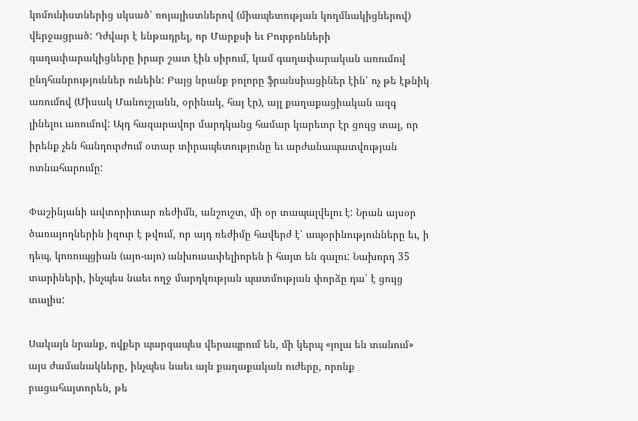կոմունիստներից սկսած՝ ռոյալիստներով (միապետության կողմնակիցներով) վերջացրած: Դժվար է ենթադրել, որ Մարքսի եւ Բուրբոնների գաղափարակիցները իրար շատ էին սիրում, կամ գաղափարական առումով ընդհանրություններ ունեին: Բայց նրանք բոլորը ֆրանսիացիներ էին՝ ոչ թե էթնիկ առումով (Միսակ Մանուշյանն, օրինակ, հայ էր), այլ քաղաքացիական ազգ լինելու առումով: Այդ հազարավոր մարդկանց համար կարեւոր էր ցույց տալ, որ իրենք չեն հանդուրժում օտար տիրապետությունը եւ արժանապատվության ոտնահարումը:

Փաշինյանի ավտորիտար ռեժիմն, անշուշտ, մի օր տապալվելու է: Նրան այսօր ծառայողներին իզուր է թվում, որ այդ ռեժիմը հավերժ է՝ ապօրինությունները եւ, ի դեպ, կոռուպցիան (այո-այո) անխուսափելիորեն ի հայտ են գալու: Նախորդ 35 տարիների, ինչպես նաեւ ողջ մարդկության պատմության փորձը դա՛ է ցույց տալիս:

Սակայն նրանք, ովքեր պարզապես վերապրում են, մի կերպ «յոլա են տանում» այս ժամանակները, ինչպես նաեւ այն քաղաքական ուժերը, որոնք բացահայտորեն, թե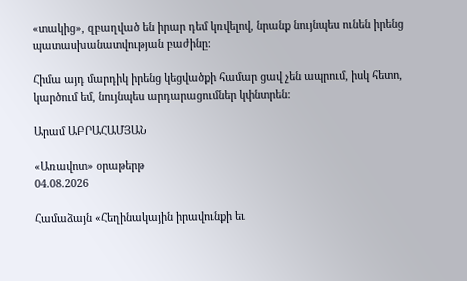«տակից», զբաղված են իրար դեմ կռվելով, նրանք նույնպես ունեն իրենց պատասխանատվության բաժինը:

Հիմա այդ մարդիկ իրենց կեցվածքի համար ցավ չեն ապրում, իսկ հետո, կարծում եմ, նույնպես արդարացումներ կփնտրեն:

Արամ ԱԲՐԱՀԱՄՅԱՆ

«Առավոտ» օրաթերթ
04.08.2026

Համաձայն «Հեղինակային իրավունքի եւ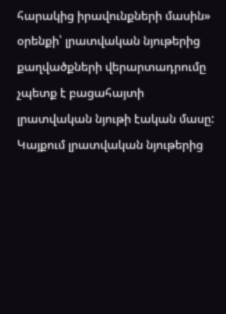հարակից իրավունքների մասին» օրենքի՝ լրատվական նյութերից քաղվածքների վերարտադրումը չպետք է բացահայտի լրատվական նյութի էական մասը: Կայքում լրատվական նյութերից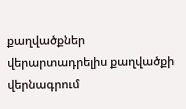քաղվածքներ վերարտադրելիս քաղվածքի վերնագրում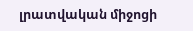լրատվական միջոցի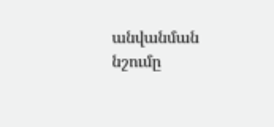անվանման նշումը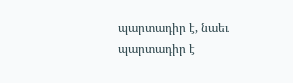պարտադիր է, նաեւ պարտադիր է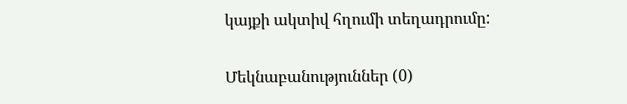կայքի ակտիվ հղումի տեղադրումը:

Մեկնաբանություններ (0)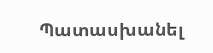Պատասխանել